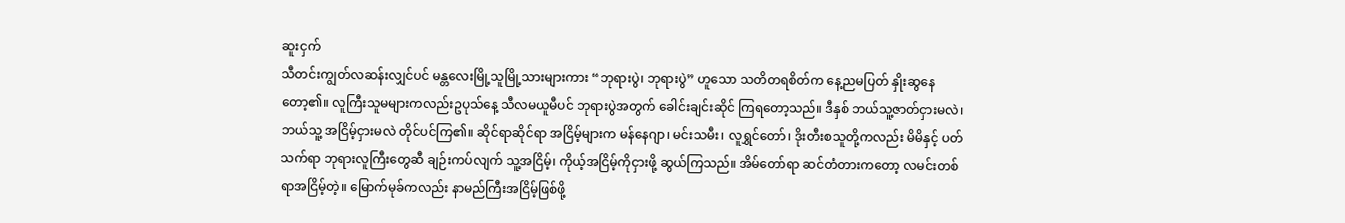ဆူးငှက်
သီတင်းကျွတ်လဆန်းလျှင်ပင် မန္တလေးမြို့သူမြို့သားများကား “ဘုရားပွဲ၊ ဘုရားပွဲ” ဟူသော သတိတရစိတ်က နေ့ညမပြတ် နှိုးဆွနေတော့၏။ လူကြီးသူမများကလည်းဥပုသ်နေ့ သီလမယူမီပင် ဘုရားပွဲအတွက် ခေါင်းချင်းဆိုင် ကြရတော့သည်။ ဒီနှစ် ဘယ်သူ့ဇာတ်ငှားမလဲ၊ ဘယ်သူ့ အငြိမ့်ငှားမလဲ တိုင်ပင်ကြ၏။ ဆိုင်ရာဆိုင်ရာ အငြိမ့်များက မန်နေဂျာ၊ မင်းသမီး၊ လူရွှင်တော်၊ ဒိုးတီးစသူတို့ကလည်း မိမိနှင့် ပတ်သက်ရာ ဘုရားလူကြီးတွေဆီ ချဉ်းကပ်လျက် သူ့အငြိမ့်၊ ကိုယ့်အငြိမ့်ကိုငှားဖို့ ဆွယ်ကြသည်။ အိမ်တော်ရာ ဆင်တံတားကတော့ လမင်းတစ်ရာအငြိမ့်တဲ့။ မြောက်မုခ်ကလည်း နာမည်ကြီးအငြိမ့်ဖြစ်ဖို့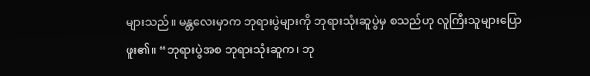များသည်။ မန္တလေးမှာက ဘုရားပွဲများကို ဘုရားသုံးဆူပွဲမှ စသည်ဟု လူကြီးသူများပြောဖူး၏။ “ဘုရားပွဲအစ ဘုရားသုံးဆူက၊ ဘု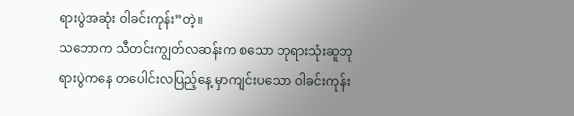ရားပွဲအဆုံး ဝါခင်းကုန်း”တဲ့။
သဘောက သီတင်းကျွတ်လဆန်းက စသော ဘုရားသုံးဆူဘုရားပွဲကနေ တပေါင်းလပြည့်နေ့ မှာကျင်းပသော ဝါခင်းကုန်း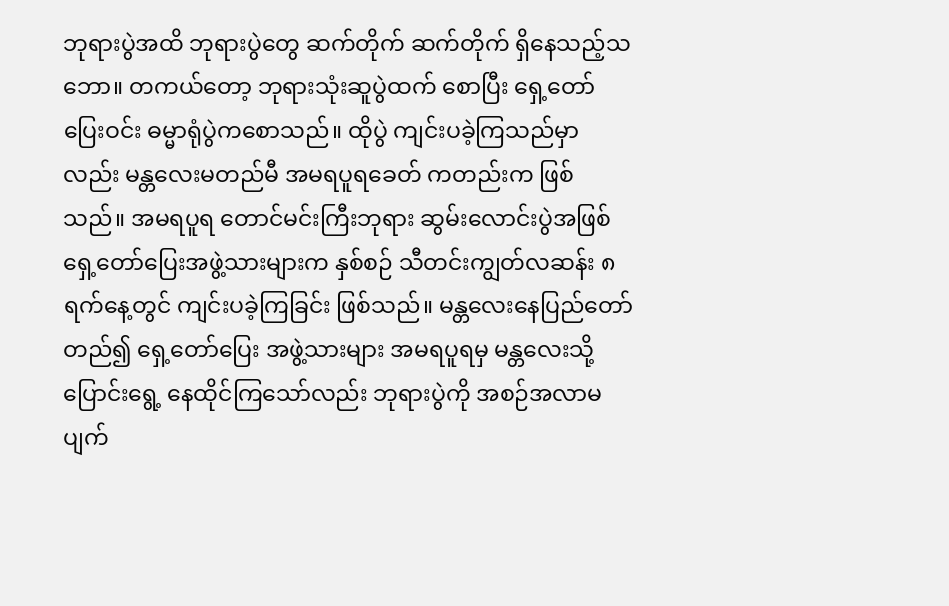ဘုရားပွဲအထိ ဘုရားပွဲတွေ ဆက်တိုက် ဆက်တိုက် ရှိနေသည့်သဘော။ တကယ်တော့ ဘုရားသုံးဆူပွဲထက် စောပြီး ရှေ့တော်ပြေးဝင်း ဓမ္မာရုံပွဲကစောသည်။ ထိုပွဲ ကျင်းပခဲ့ကြသည်မှာလည်း မန္တလေးမတည်မီ အမရပူရခေတ် ကတည်းက ဖြစ်သည်။ အမရပူရ တောင်မင်းကြီးဘုရား ဆွမ်းလောင်းပွဲအဖြစ် ရှေ့တော်ပြေးအဖွဲ့သားများက နှစ်စဉ် သီတင်းကျွတ်လဆန်း ၈ရက်နေ့တွင် ကျင်းပခဲ့ကြခြင်း ဖြစ်သည်။ မန္တလေးနေပြည်တော် တည်၍ ရှေ့တော်ပြေး အဖွဲ့သားများ အမရပူရမှ မန္တလေးသို့ ပြောင်းရွေ့ နေထိုင်ကြသော်လည်း ဘုရားပွဲကို အစဉ်အလာမပျက်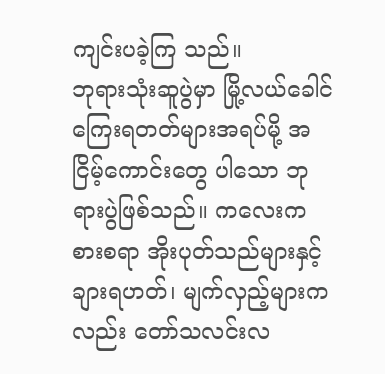ကျင်းပခဲ့ကြ သည်။
ဘုရားသုံးဆူပွဲမှာ မြို့လယ်ခေါင် ကြေးရတတ်များအရပ်မို့ အငြိမ့်ကောင်းတွေ ပါသော ဘုရားပွဲဖြစ်သည်။ ကလေးကစားစရာ အိုးပုတ်သည်များနှင့် ချားရဟတ်၊ မျက်လှည့်များကလည်း တော်သလင်းလ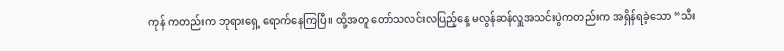ကုန် ကတည်းက ဘုရားရှေ့ ရောက်နေကြပြီ။ ထို့အတူ တော်သလင်းလပြည့်နေ့ မလွန်ဆန်လှူအသင်းပွဲကတည်းက အရှိန်ရခဲ့သော “သီး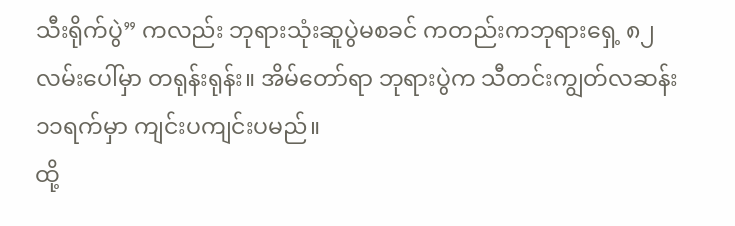သီးရိုက်ပွဲ” ကလည်း ဘုရားသုံးဆူပွဲမစခင် ကတည်းကဘုရားရှေ့ ၈၂ လမ်းပေါ်မှာ တရုန်းရုန်း။ အိမ်တော်ရာ ဘုရားပွဲက သီတင်းကျွတ်လဆန်း ၁၁ရက်မှာ ကျင်းပကျင်းပမည်။
ထို့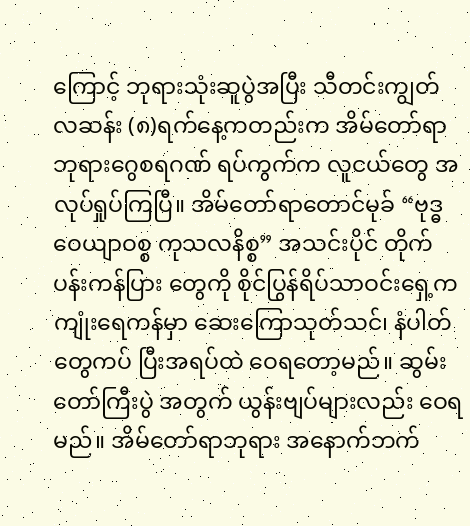ကြောင့် ဘုရားသုံးဆူပွဲအပြီး သီတင်းကျွတ်လဆန်း (၈)ရက်နေ့ကတည်းက အိမ်တော်ရာဘုရားဂွေစရဂဏ် ရပ်ကွက်က လူငယ်တွေ အလုပ်ရှုပ်ကြပြီ။ အိမ်တော်ရာတောင်မုခ် “ဗုဒ္ဓဝေယျာဝစ္စ ကုသလနိစ္စ” အသင်းပိုင် တိုက်ပန်းကန်ပြား တွေကို စိုင်ပြွန်ရိပ်သာဝင်းရှေ့က ကျုံးရေကန်မှာ ဆေးကြောသုတ်သင်၊ နံပါတ်တွေကပ် ပြီးအရပ်ထဲ ဝေရတော့မည်။ ဆွမ်းတော်ကြီးပွဲ အတွက် ယွန်းဗျပ်များလည်း ဝေရမည်။ အိမ်တော်ရာဘုရား အနောက်ဘက်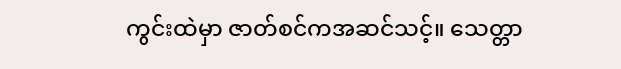ကွင်းထဲမှာ ဇာတ်စင်ကအဆင်သင့်။ သေတ္တာ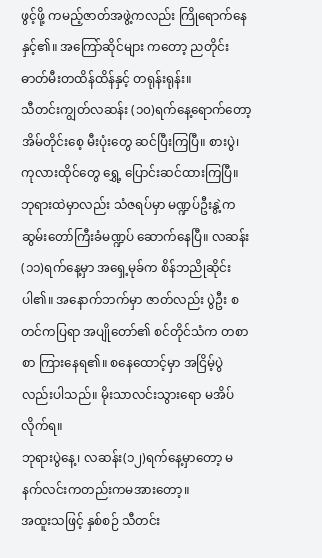ဖွင့်ဖို့ ကမည့်ဇာတ်အဖွဲ့ကလည်း ကြိုရောက်နေနှင့်၏။ အကြော်ဆိုင်များ ကတော့ ညတိုင်း ဓာတ်မီးတထိန်ထိန်နှင့် တရုန်းရုန်း။
သီတင်းကျွတ်လဆန်း (၁၀)ရက်နေ့ရောက်တော့ အိမ်တိုင်းစေ့ မီးပုံးတွေ ဆင်ပြီးကြပြီ။ စားပွဲ၊ ကုလားထိုင်တွေ ရွှေ့ ပြောင်းဆင်ထားကြပြီ။ ဘုရားထဲမှာလည်း သံဇရပ်မှာ မဏ္ဍပ်ဦးနွဲ့က ဆွမ်းတော်ကြီးခံမဏ္ဍပ် ဆောက်နေပြီ။ လဆန်း(၁၁)ရက်နေ့မှာ အရှေ့မုခ်က စိန်ဘညိုဆိုင်းပါ၏။ အနောက်ဘက်မှာ ဇာတ်လည်း ပွဲဦး စတင်ကပြရာ အပျိုတော်၏ စင်တိုင်သံက တစာစာ ကြားနေရ၏။ စနေထောင့်မှာ အငြိမ့်ပွဲလည်းပါသည်။ မိုးသာလင်းသွားရော မအိပ်လိုက်ရ။
ဘုရားပွဲနေ့၊ လဆန်း(၁၂)ရက်နေ့မှာတော့ မနက်လင်းကတည်းကမအားတော့။
အထူးသဖြင့် နှစ်စဉ် သီတင်း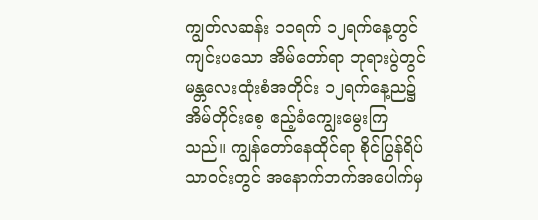ကျွတ်လဆန်း ၁၁ရက် ၁၂ရက်နေ့တွင် ကျင်းပသော အိမ်တော်ရာ ဘုရားပွဲတွင် မန္တလေးထုံးစံအတိုင်း ၁၂ရက်နေ့ည၌ အိမ်တိုင်းစေ့ ဧည့်ခံကျွေးမွေးကြသည်။ ကျွန်တော်နေထိုင်ရာ စိုင်ပြွန်ရိပ်သာဝင်းတွင် အနောက်ဘက်အပေါက်မှ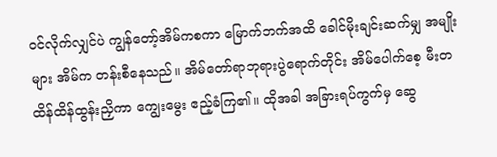ဝင်လိုက်လျှင်ပဲ ကျွန်တော့်အိမ်ကစကာ မြောက်ဘက်အထိ ခေါင်မိုးချင်းဆက်မျှ အမျိုးများ အိမ်က တန်းစီနေသည်။ အိမ်တော်ရာဘုရားပွဲရောက်တိုင်း အိမ်ပေါက်စေ့ မီးတထိန်ထိန်ထွန်းညှိကာ ကျွေးမွေး ဧည့်ခံကြ၏။ ထိုအခါ အခြားရပ်ကွက်မှ ဆွေ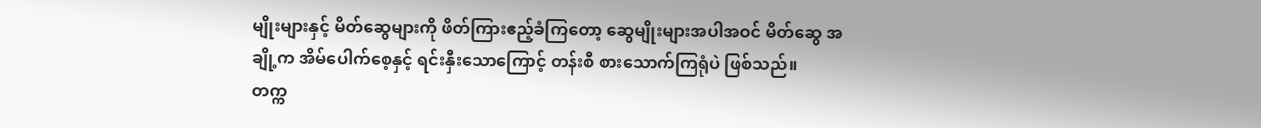မျိုးများနှင့် မိတ်ဆွေများကို ဖိတ်ကြားဧည့်ခံကြတော့ ဆွေမျိုးများအပါအဝင် မိတ်ဆွေ အချို့က အိမ်ပေါက်စေ့နှင့် ရင်းနှီးသောကြောင့် တန်းစီ စားသောက်ကြရုံပဲ ဖြစ်သည်။
တက္က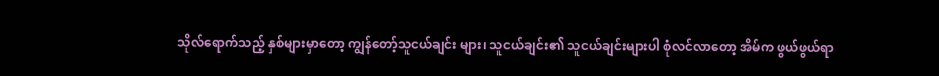သိုလ်ရောက်သည့် နှစ်များမှာတော့ ကျွန်တော့်သူငယ်ချင်း များ၊ သူငယ်ချင်း၏ သူငယ်ချင်းများပါ စုံလင်လာတော့ အိမ်က ဖွယ်ဖွယ်ရာ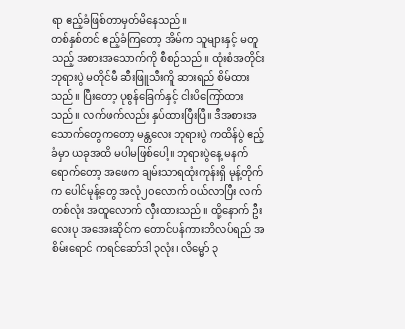ရာ ဧည့်ခံဖြစ်တာမှတ်မိနေသည်။
တစ်နှစ်တင် ဧည့်ခံကြတော့ အိမ်က သူများနှင့် မတူသည့် အစားအသောက်ကို စီစဉ်သည်။ ထုံးစံအတိုင်း ဘုရားပွဲ မတိုင်မီ ဆီးဖြူသီးကိူ ဆားရည် စိမ်ထားသည်။ ပြီးတော့ ပုစွန်ခြေက်နှင့် ငါးပိကြော်ထားသည်။ လက်ဖက်လည်း နှပ်ထားပြီးပြီ။ ဒီအစားအသောက်တွေကတော့ မန္တလေး ဘုရားပွဲ ကထိန်ပွဲ ဧည့်ခံမှာ ယခုအထိ မပါမဖြစ်ပေါ့။ ဘုရားပွဲနေ့ မနက်ရောက်တော့ အဖေက ချမ်းသာရထုံးကုန်းရှိ မုန့်တိုက်က ပေါင်မုန့်တွေ အလုံ၂၀လောက် ဝယ်လာပြီး လက်တစ်လုံး အထူလောက် လှီးထားသည်။ ထို့နောက် ဦးလေးပု အအေးဆိုင်က တောင်ပန်ကားဘိလပ်ရည် အစိမ်းရောင် ကရင်ဆော်ဒါ ၃လုံး၊ လိမ္မော် ၃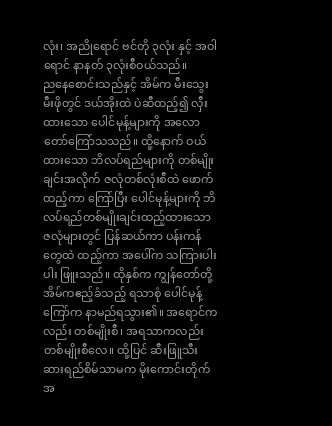လုံး၊ အညိုရောင် ဗင်တို ၃လုံး နှင့် အဝါရောင် နာနတ် ၃လုံးစီဝယ်သည်။
ညနေစောင်းသည်နှင့် အိမ်က မီးသွေးမီးဖိုတွင် ဒယ်အိုးထဲ ပဲဆီထည့်၍ လှီးထားသော ပေါင်မုန့်များကို အလောတော်ကြော်သသည်။ ထို့နောက် ဝယ်ထားသော ဘိလပ်ရည်များကို တစ်မျိုးချင်းအလိုက် ဇလုံတစ်လုံးစီထဲ ဖောက်ထည့်ကာ ကြော်ပြီး ပေါင်မုန့်များကို ဘိလပ်ရည်တစ်မျိုးချင်းထည့်ထားသော ဇလုံများတွင် ပြန်ဆယ်ကာ ပန်းကန်တွေထဲ ထည့်ကာ အပေါ်က သကြားပါးပါး ဖြူးသည်။ ထိုနှစ်က ကျွန်တော်တို့ အိမ်ကဧည့်ခံသည့် ရသာစုံ ပေါင်မုန့်ကြော်က နာမည်ရသွား၏။ အရောင်ကလည်း တစ်မျိုးစီ၊ အရသာကလည်း တစ်မျိုးစီလေ။ ထို့ပြင် ဆီးဖြူသီး ဆားရည်စိမ်သာမက မိုးကောင်းတိုက်အ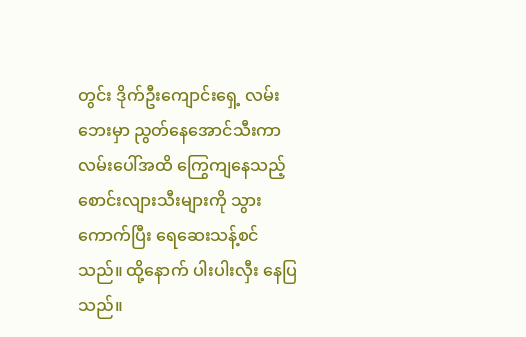တွင်း ဒိုက်ဦးကျောင်းရှေ့ လမ်းဘေးမှာ ညွတ်နေအောင်သီးကာ လမ်းပေါ်အထိ ကြွေကျနေသည့် စောင်းလျားသီးများကို သွားကောက်ပြီး ရေဆေးသန့်စင်သည်။ ထို့နောက် ပါးပါးလှီး နေပြသည်။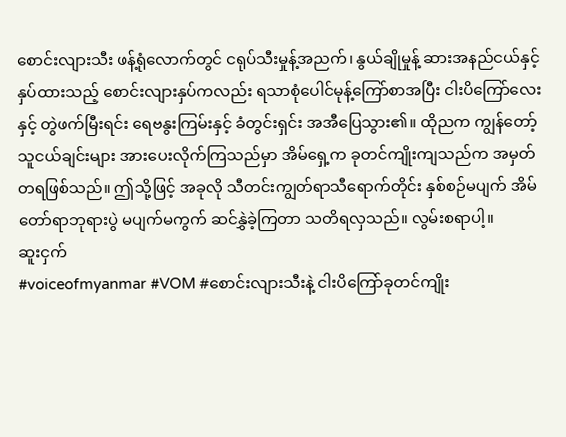စောင်းလျားသီး ဖန့်ရုံလောက်တွင် ငရုပ်သီးမှုန့်အညက်၊ နွယ်ချိုမှုန့် ဆားအနည်ငယ်နှင့် နှပ်ထားသည့် စောင်းလျားနှပ်ကလည်း ရသာစုံပေါင်မုန့်ကြော်စာအပြီး ငါးပိကြော်လေးနှင့် တွဲဖက်မြီးရင်း ရေဗနွးကြမ်းနှင့် ခံတွင်းရှင်း အအီပြေသွား၏။ ထိုညက ကျွန်တော့် သူငယ်ချင်းများ အားပေးလိုက်ကြသည်မှာ အိမ်ရှေ့က ခုတင်ကျိုးကျသည်က အမှတ်တရဖြစ်သည်။ ဤသို့ဖြင့် အခုလို သီတင်းကျွတ်ရာသီရောက်တိုင်း နှစ်စဉ်မပျက် အိမ်တော်ရာဘုရားပွဲ မပျက်မကွက် ဆင်နွှဲခဲ့ကြတာ သတိရလှသည်။ လွမ်းစရာပါ့။
ဆူးငှက်
#voiceofmyanmar #VOM #စောင်းလျားသီးနဲ့ ငါးပိကြော်ခုတင်ကျိုး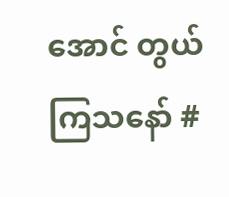အောင် တွယ်ကြသနော် #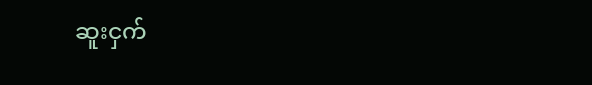ဆူးငှက်